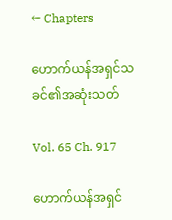← Chapters

ဟောက်ယန်အရှင်သခင်၏အဆုံးသတ်

Vol. 65 Ch. 917

ဟောက်ယန်အရှင်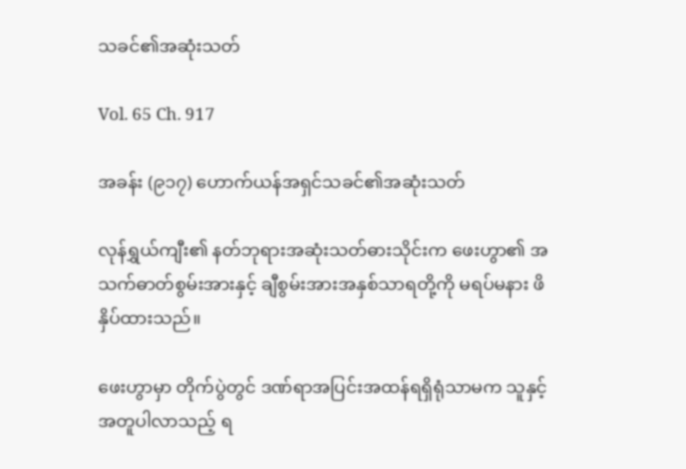သခင်၏အဆုံးသတ်

Vol. 65 Ch. 917

အခန်း (၉၁၇) ဟောက်ယန်အရှင်သခင်၏အဆုံးသတ်

လုန်ရွှယ်ကျီး၏ နတ်ဘုရားအဆုံးသတ်ဓားသိုင်းက ဖေးဟွာ၏ အသက်ဓာတ်စွမ်းအားနှင့် ချီစွမ်းအားအနှစ်သာရတို့ကို မရပ်မနား ဖိနှိပ်ထားသည်။

ဖေးဟွာမှာ တိုက်ပွဲတွင် ဒဏ်ရာအပြင်းအထန်ရရှိရုံသာမက သူနှင့်အတူပါလာသည့် ရ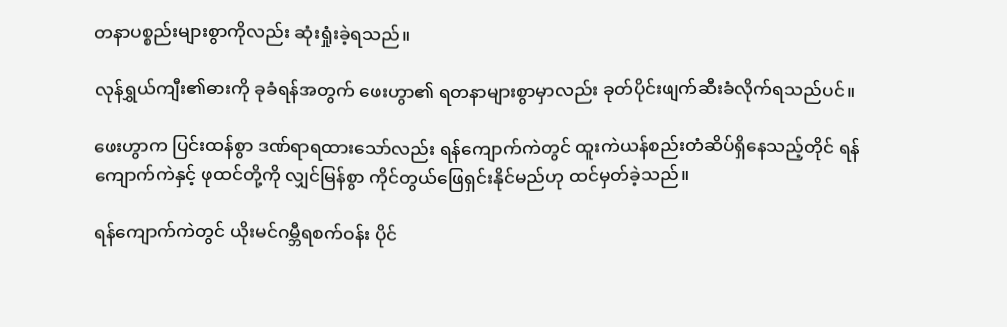တနာပစ္စည်းများစွာကိုလည်း ဆုံးရှုံးခဲ့ရသည်။

လုန်ရွှယ်ကျီး၏ဓားကို ခုခံရန်အတွက် ဖေးဟွာ၏ ရတနာများစွာမှာလည်း ခုတ်ပိုင်းဖျက်ဆီးခံလိုက်ရသည်ပင်။

ဖေးဟွာက ပြင်းထန်စွာ ဒဏ်ရာရထားသော်လည်း ရန်ကျောက်ကဲတွင် ထူးကဲယန်စည်းတံဆိပ်ရှိနေသည့်တိုင် ရန်ကျောက်ကဲနှင့် ဖုထင်တို့ကို လျှင်မြန်စွာ ကိုင်တွယ်ဖြေရှင်းနိုင်မည်ဟု ထင်မှတ်ခဲ့သည်။

ရန်ကျောက်ကဲတွင် ယိုးမင်ဂမ္ဘီရစက်ဝန်း ပိုင်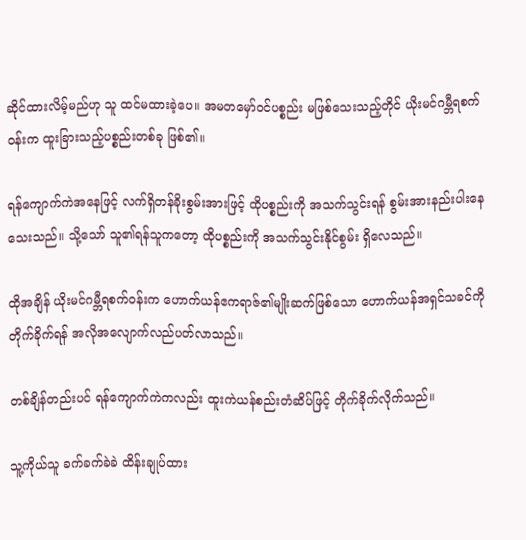ဆိုင်ထားလိမ့်မည်ဟု သူ ထင်မထားခဲ့ပေ။ အမတမှော်ဝင်ပစ္စည်း မဖြစ်သေးသည့်တိုင် ယိုးမင်ဂမ္ဘီရစက်ဝန်းက ထူးခြားသည့်ပစ္စည်းတစ်ခု ဖြစ်၏။

ရန်ကျောက်ကဲအနေဖြင့် လက်ရှိတန်ခိုးစွမ်းအားဖြင့် ထိုပစ္စည်းကို အသက်သွင်းရန် စွမ်းအားနည်းပါးနေသေးသည်။ သို့သော် သူ၏ရန်သူကတော့ ထိုပစ္စည်းကို အသက်သွင်းနိုင်စွမ်း ရှိလေသည်။

ထိုအချိန် ယိုးမင်ဂမ္ဘီရစက်ဝန်းက ဟောက်ယန်ဧကရာဇ်၏မျိုးဆက်ဖြစ်သော ဟောက်ယန်အရှင်သခင်ကို တိုက်ခိုက်ရန် အလိုအလျောက်လည်ပတ်လာသည်။

တစ်ချိန်တည်းပင် ရန်ကျောက်ကဲကလည်း ထူးကဲယန်စည်းတံဆိပ်ဖြင့် တိုက်ခိုက်လိုက်သည်။

သူ့ကိုယ်သူ ခက်ခက်ခဲခဲ ထိန်းချုပ်ထား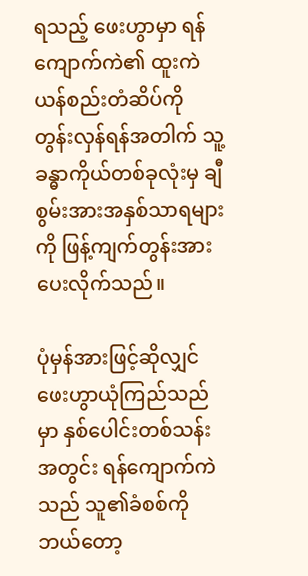ရသည့် ဖေးဟွာမှာ ရန်ကျောက်ကဲ၏ ထူးကဲယန်စည်းတံဆိပ်ကို တွန်းလှန်ရန်အတါက် သူ့ခန္ဓာကိုယ်တစ်ခုလုံးမှ ချီစွမ်းအားအနှစ်သာရများကို ဖြန့်ကျက်တွန်းအားပေးလိုက်သည်။

ပုံမှန်အားဖြင့်ဆိုလျှင် ဖေးဟွာယုံကြည်သည်မှာ နှစ်ပေါင်းတစ်သန်းအတွင်း ရန်ကျောက်ကဲသည် သူ၏ခံစစ်ကို ဘယ်တော့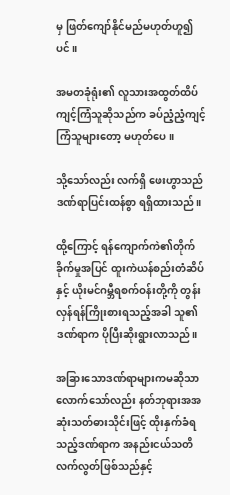မှ ဖြတ်ကျော်နိုင်မည်မဟုတ်ဟူ၍ပင်။

အမတခုံရုံး၏ လူသားအထွတ်ထိပ်ကျင့်ကြံသူဆိုသည်က ခပ်ညံ့ညံ့ကျင့်ကြံသူများတော့ မဟုတ်ပေ။

သို့သော်လည်း လက်ရှိ ဖေးဟွာသည် ဒဏ်ရာပြင်းထန်စွာ ရရှိထားသည်။

ထို့ကြောင့် ရန်ကျောက်ကဲ၏တိုက်ခိုက်မှုအပြင် ထူးကဲယန်စည်းတံဆိပ်နှင့် ယိုးမင်ဂမ္ဘီရစက်ဝန်းတို့ကို တွန်းလှန်ရန်ကြိုးစားရသည့်အခါ သူ၏ဒဏ်ရာက ပိုပြီးဆိုးရွားလာသည်။

အခြားသောဒဏ်ရာများကမဆိုသာလောက်သော်လည်း နတ်ဘုရားအအဆုံးသတ်ဓားသိုင်းဖြင့် ထိုးနှက်ခံရသည့်ဒဏ်ရာက အနည်းငယ်သတိလက်လွတ်ဖြစ်သည်နှင့်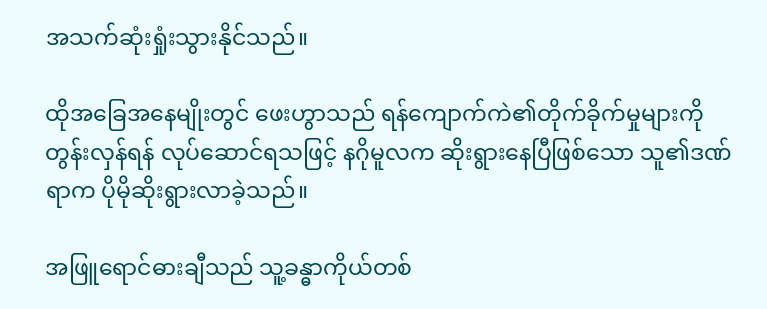အသက်ဆုံးရှုံးသွားနိုင်သည်။

ထိုအခြေအနေမျိုးတွင် ဖေးဟွာသည် ရန်ကျောက်ကဲ၏တိုက်ခိုက်မှုများကို တွန်းလှန်ရန် လုပ်ဆောင်ရသဖြင့် နဂိုမူလက ဆိုးရွားနေပြီဖြစ်သော သူ၏ဒဏ်ရာက ပိုမိုဆိုးရွားလာခဲ့သည်။

အဖြူရောင်ဓားချီသည် သူ့ခန္ဓာကိုယ်တစ်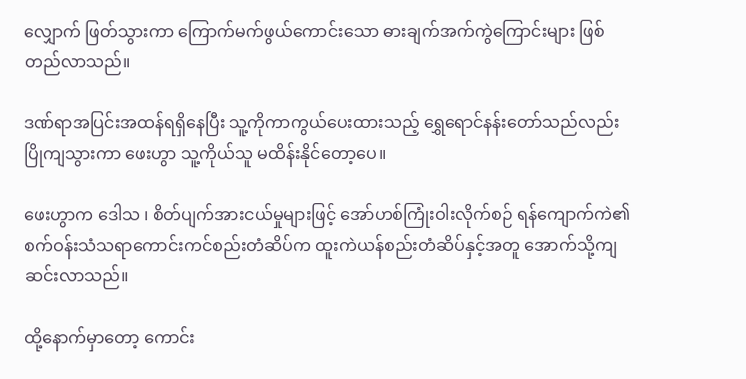လျှောက် ဖြတ်သွားကာ ကြောက်မက်ဖွယ်ကောင်းသော ဓားချက်အက်ကွဲကြောင်းများ ဖြစ်တည်လာသည်။

ဒဏ်ရာအပြင်းအထန်ရရှိနေပြီး သူ့ကိုကာကွယ်ပေးထားသည့် ရွှေရောင်နန်းတော်သည်လည်း ပြိုကျသွားကာ ဖေးဟွာ သူ့ကိုယ်သူ မထိန်းနိုင်တော့ပေ။

ဖေးဟွာက ဒေါသ ၊ စိတ်ပျက်အားငယ်မှုများဖြင့် အော်ဟစ်ကြုံးဝါးလိုက်စဉ် ရန်ကျောက်ကဲ၏ စက်ဝန်းသံသရာကောင်းကင်စည်းတံဆိပ်က ထူးကဲယန်စည်းတံဆိပ်နှင့်အတူ အောက်သို့ကျဆင်းလာသည်။

ထို့နောက်မှာတော့ ကောင်း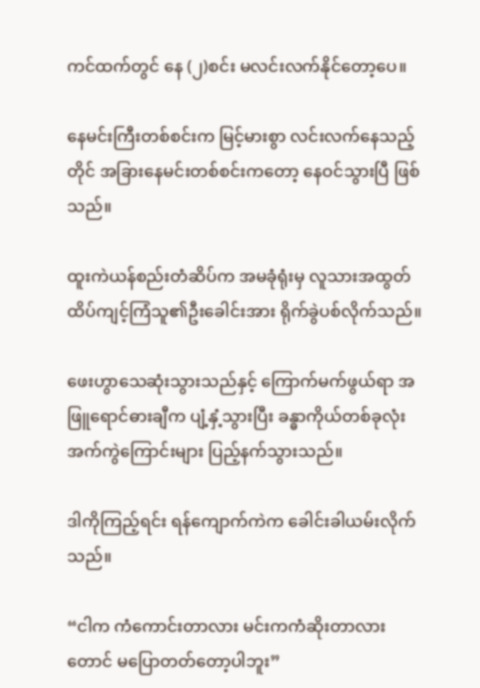ကင်ထက်တွင် နေ (၂)စင်း မလင်းလက်နိုင်တော့ပေ။

နေမင်းကြီးတစ်စင်းက မြင့်မားစွာ လင်းလက်နေသည့်တိုင် အခြားနေမင်းတစ်စင်းကတော့ နေဝင်သွားပြီ ဖြစ်သည်။

ထူးကဲယန်စည်းတံဆိပ်က အမခုံရုံးမှ လူသားအထွတ်ထိပ်ကျင့်ကြံသူ၏ဦးခေါင်းအား ရိုက်ခွဲပစ်လိုက်သည်။

ဖေးဟွာသေဆုံးသွားသည်နှင့် ကြောက်မက်ဖွယ်ရာ အဖြူရောင်ဓားချီက ပျံ့နှံ့သွားပြီး ခန္ဓာကိုယ်တစ်ခုလုံး အက်ကွဲကြောင်းများ ပြည့်နက်သွားသည်။

ဒါကိုကြည့်ရင်း ရန်ကျောက်ကဲက ခေါင်းခါယမ်းလိုက်သည်။

“ငါက ကံကောင်းတာလား မင်းကကံဆိုးတာလားတောင် မပြောတတ်တော့ပါဘူး”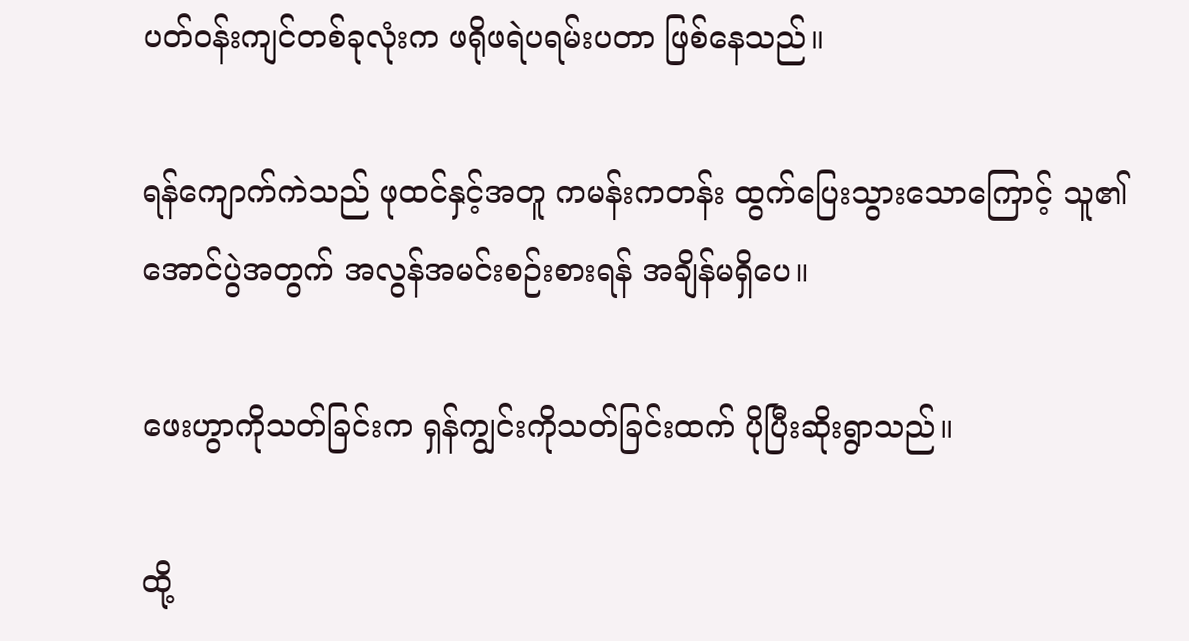ပတ်ဝန်းကျင်တစ်ခုလုံးက ဖရိုဖရဲပရမ်းပတာ ဖြစ်နေသည်။

ရန်ကျောက်ကဲသည် ဖုထင်နှင့်အတူ ကမန်းကတန်း ထွက်ပြေးသွားသောကြောင့် သူ၏အောင်ပွဲအတွက် အလွန်အမင်းစဉ်းစားရန် အချိန်မရှိပေ။

ဖေးဟွာကိုသတ်ခြင်းက ရှန်ကျွင်းကိုသတ်ခြင်းထက် ပိုပြီးဆိုးရွာသည်။

ထို့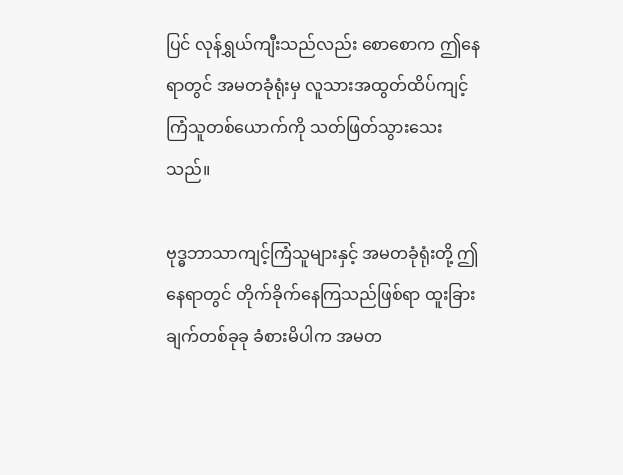ပြင် လုန်ရွှယ်ကျီးသည်လည်း စောစောက ဤနေရာတွင် အမတခုံရုံးမှ လူသားအထွတ်ထိပ်ကျင့်ကြံသူတစ်ယောက်ကို သတ်ဖြတ်သွားသေးသည်။

ဗုဒ္ဓဘာသာကျင့်ကြံသူများနှင့် အမတခုံရုံးတို့ ဤနေရာတွင် တိုက်ခိုက်နေကြသည်ဖြစ်ရာ ထူးခြားချက်တစ်ခုခု ခံစားမိပါက အမတ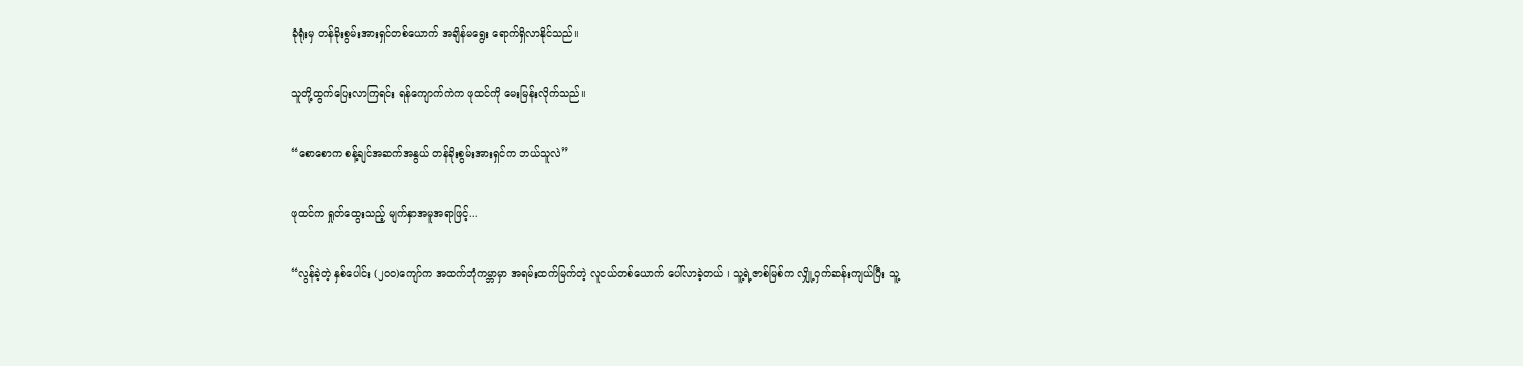ခုံရုံးမှ တန်ခိုးစွမ်းအားရှင်တစ်ယောက် အချိန်မရွေး ရောက်ရှိလာနိုင်သည်။

သူတို့ထွက်ပြေးလာကြရင်း ရန်ကျောက်ကဲက ဖုထင်ကို မေးမြန်းလိုက်သည်။

“စောစောက စန့်ချင်အဆက်အနွယ် တန်ခိုးစွမ်းအားရှင်က ဘယ်သူလဲ”

ဖုထင်က ရှုတ်ထွေးသည့် မျက်နှာအမူအရာဖြင့်...

“လွန်ခဲ့တဲ့ နှစ်ပေါင်း (၂၀၀)ကျော်က အထက်ဘုံကမ္ဘာမှာ အရမ်းထက်မြက်တဲ့ လူငယ်တစ်ယောက် ပေါ်လာခဲ့တယ် ၊ သူ့ရဲ့ဇာစ်မြစ်က လျှို့ဝှက်ဆန်းကျယ်ပြီး သူ့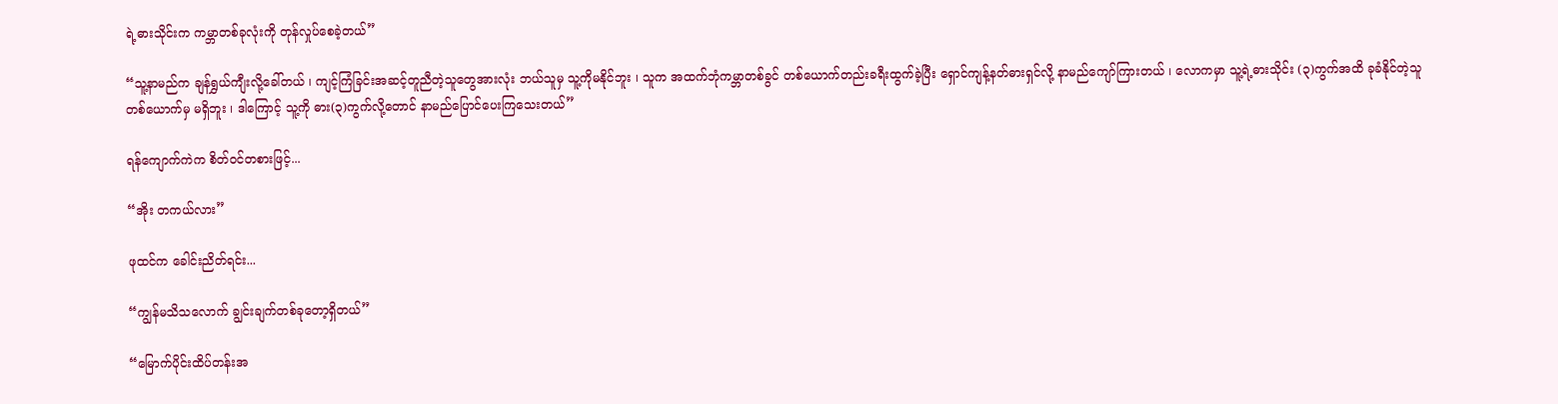ရဲ့ဓားသိုင်းက ကမ္ဘာတစ်ခုလုံးကို တုန်လှုပ်စေခဲ့တယ်”

“သူ့နာမည်က ချန်ရွှယ်ကျီးလို့ခေါ်တယ် ၊ ကျင့်ကြံခြင်းအဆင့်တူညီတဲ့သူတွေအားလုံး ဘယ်သူမှ သူ့ကိုမနိုင်ဘူး ၊ သူက အထက်ဘုံကမ္ဘာတစ်ခွင် တစ်ယောက်တည်းခရီးထွက်ခဲ့ပြီး ရှောင်ကျန့်နတ်ဓားရှင်လို့ နာမည်ကျော်ကြားတယ် ၊ လောကမှာ သူ့ရဲ့ဓားသိုင်း (၃)ကွက်အထိ ခုခံနိုင်တဲ့သူတစ်ယောက်မှ မရှိဘူး ၊ ဒါကြောင့် သူ့ကို ဓား(၃)ကွက်လို့တောင် နာမည်ပြောင်ပေးကြသေးတယ်”

ရန်ကျောက်ကဲက စိတ်ဝင်တစားဖြင့်...

“အိုး တကယ်လား”

ဖုထင်က ခေါင်းညိတ်ရင်း...

“ကျွန်မသိသလောက် ချွင်းချက်တစ်ခုတော့ရှိတယ်”

“မြောက်ပိုင်းထိပ်တန်းအ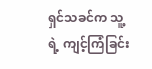ရှင်သခင်က သူ့ရဲ့ ကျင့်ကြံခြင်း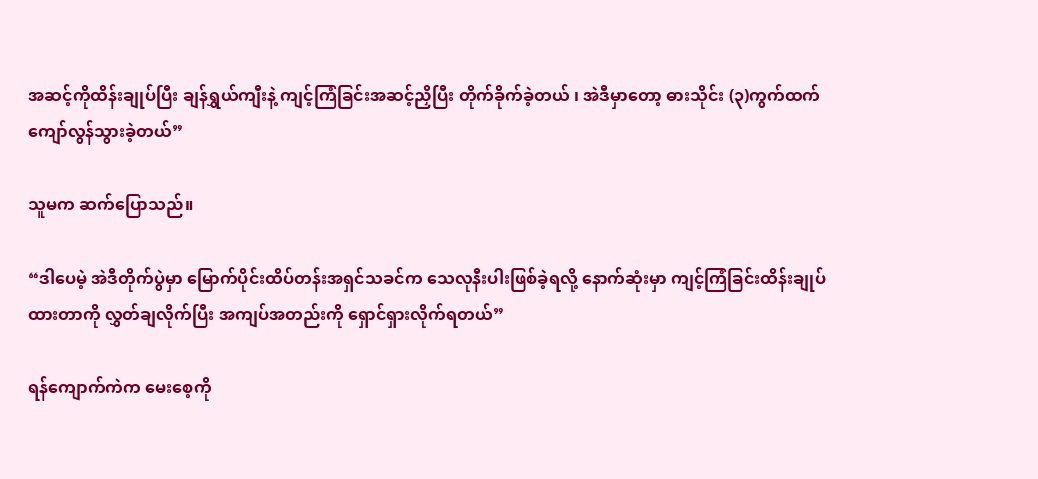အဆင့်ကိုထိန်းချုပ်ပြီး ချန်ရွှယ်ကျီးနဲ့ ကျင့်ကြံခြင်းအဆင့်ညှိပြီး တိုက်ခိုက်ခဲ့တယ် ၊ အဲဒီမှာတော့ ဓားသိုင်း (၃)ကွက်ထက်ကျော်လွန်သွားခဲ့တယ်”

သူမက ဆက်ပြောသည်။

“ဒါပေမဲ့ အဲဒီတိုက်ပွဲမှာ မြောက်ပိုင်းထိပ်တန်းအရှင်သခင်က သေလုနီးပါးဖြစ်ခဲ့ရလို့ နောက်ဆုံးမှာ ကျင့်ကြံခြင်းထိန်းချုပ်ထားတာကို လွှတ်ချလိုက်ပြီး အကျပ်အတည်းကို ရှောင်ရှားလိုက်ရတယ်”

ရန်ကျောက်ကဲက မေးစေ့ကို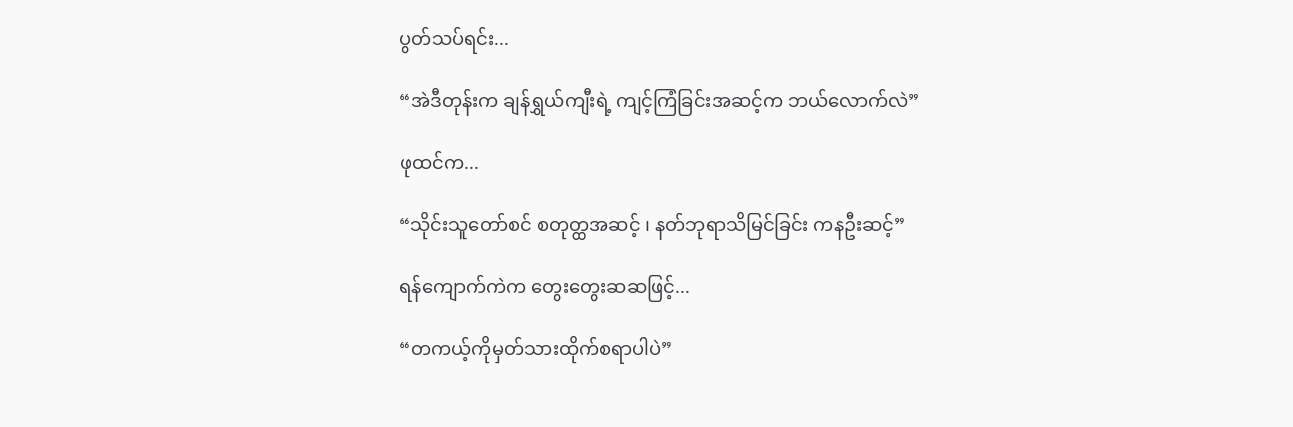ပွတ်သပ်ရင်း...

“အဲဒီတုန်းက ချန်ရွှယ်ကျီးရဲ့ ကျင့်ကြံခြင်းအဆင့်က ဘယ်လောက်လဲ”

ဖုထင်က...

“သိုင်းသူတော်စင် စတုတ္ထအဆင့် ၊ နတ်ဘုရာသိမြင်ခြင်း ကနဦးဆင့်”

ရန်ကျောက်ကဲက တွေးတွေးဆဆဖြင့်...

“တကယ့်ကိုမှတ်သားထိုက်စရာပါပဲ”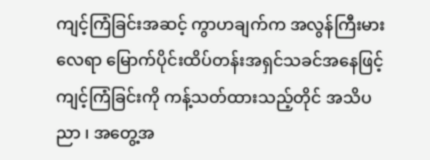ကျင့်ကြံခြင်းအဆင့် ကွာဟချက်က အလွန်ကြီးမားလေရာ မြောက်ပိုင်းထိပ်တန်းအရှင်သခင်အနေဖြင့် ကျင့်ကြံခြင်းကို ကန့်သတ်ထားသည့်တိုင် အသိပညာ ၊ အတွေ့အ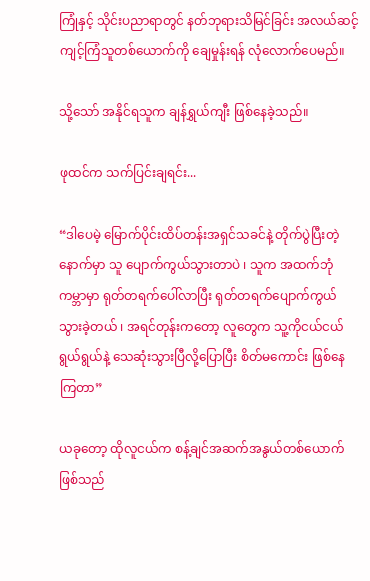ကြုံနှင့် သိုင်းပညာရာတွင် နတ်ဘုရားသိမြင်ခြင်း အလယ်ဆင့် ကျင့်ကြံသူတစ်ယောက်ကို ချေမှုန်းရန် လုံလောက်ပေမည်။

သို့သော် အနိုင်ရသူက ချန်ရွှယ်ကျီး ဖြစ်နေခဲ့သည်။

ဖုထင်က သက်ပြင်းချရင်း...

“ဒါပေမဲ့ မြောက်ပိုင်းထိပ်တန်းအရှင်သခင်နဲ့ တိုက်ပွဲပြီးတဲ့နောက်မှာ သူ ပျောက်ကွယ်သွားတာပဲ ၊ သူက အထက်ဘုံကမ္ဘာမှာ ရုတ်တရက်ပေါ်လာပြီး ရုတ်တရက်ပျောက်ကွယ်သွားခဲ့တယ် ၊ အရင်တုန်းကတော့ လူတွေက သူ့ကိုငယ်ငယ်ရွယ်ရွယ်နဲ့ သေဆုံးသွားပြီလို့ပြောပြီး စိတ်မကောင်း ဖြစ်နေကြတာ”

ယခုတော့ ထိုလူငယ်က စန့်ချင်အဆက်အနွယ်တစ်ယောက်ဖြစ်သည်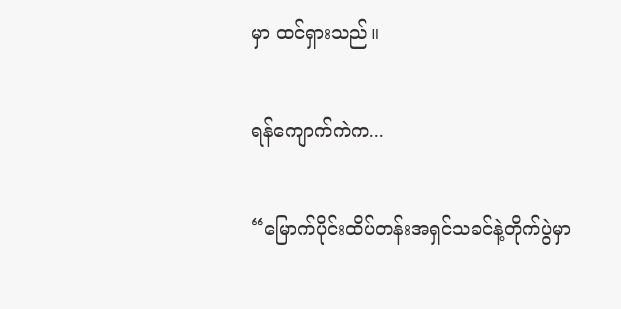မှာ ထင်ရှားသည်။

ရန်ကျောက်ကဲက...

“မြောက်ပိုင်းထိပ်တန်းအရှင်သခင်နဲ့တိုက်ပွဲမှာ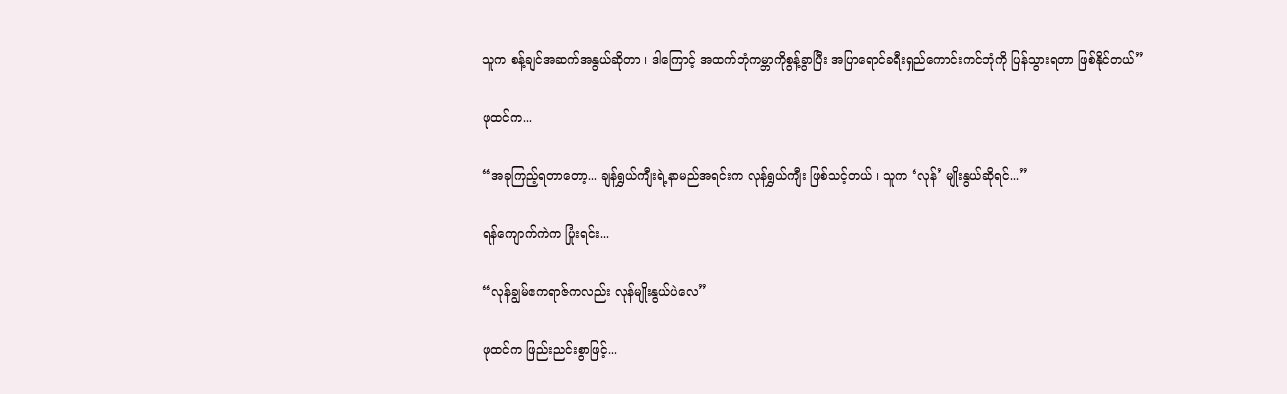သူက စန့်ချင်အဆက်အနွယ်ဆိုတာ ၊ ဒါကြောင့် အထက်ဘုံကမ္ဘာကိုစွန့်ခွာပြီး အပြာရောင်ခရီးရှည်ကောင်းကင်ဘုံကို ပြန်သွားရတာ ဖြစ်နိုင်တယ်”

ဖုထင်က...

“အခုကြည့်ရတာတော့... ချန်ရွှယ်ကျီးရဲ့နာမည်အရင်းက လုန်ရွှယ်ကျီး ဖြစ်သင့်တယ် ၊ သူက ‘လုန်’ မျိုးနွယ်ဆိုရင်...”

ရန်ကျောက်ကဲက ပြုံးရင်း...

“လုန်ချွမ်ဧကရာဇ်ကလည်း လုန်မျိုးနွယ်ပဲလေ”

ဖုထင်က ဖြည်းညင်းစွာဖြင့်...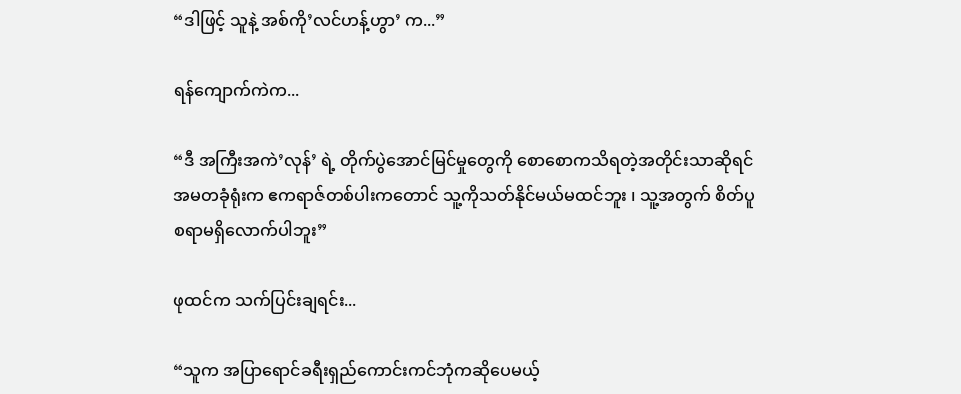“ဒါဖြင့် သူနဲ့ အစ်ကို’လင်ဟန့်ဟွာ’ က...”

ရန်ကျောက်ကဲက...

“ဒီ အကြီးအကဲ’လုန်’ ရဲ့ တိုက်ပွဲအောင်မြင်မှုတွေကို စောစောကသိရတဲ့အတိုင်းသာဆိုရင် အမတခုံရုံးက ဧကရာဇ်တစ်ပါးကတောင် သူ့ကိုသတ်နိုင်မယ်မထင်ဘူး ၊ သူ့အတွက် စိတ်ပူစရာမရှိလောက်ပါဘူး”

ဖုထင်က သက်ပြင်းချရင်း...

“သူက အပြာရောင်ခရီးရှည်ကောင်းကင်ဘုံကဆိုပေမယ့်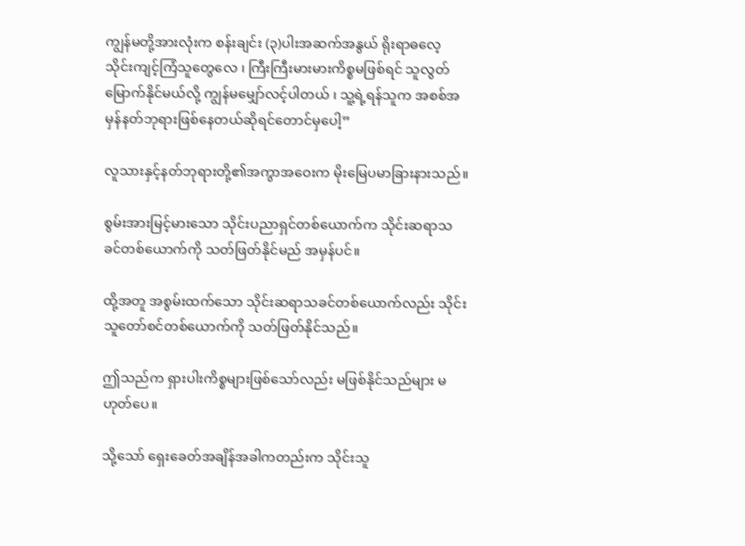ကျွန်မတို့အားလုံးက စန်းချင်း (၃)ပါးအဆက်အနွယ် ရိုးရာဓလေ့ သိုင်းကျင့်ကြံသူတွေလေ ၊ ကြီးကြီးမားမားကိစ္စမဖြစ်ရင် သူလွတ်မြောက်နိုင်မယ်လို့ ကျွန်မမျှော်လင့်ပါတယ် ၊ သူ့ရဲ့ရန်သူက အစစ်အမှန်နတ်ဘုရားဖြစ်နေတယ်ဆိုရင်တောင်မှပေါ့”

လူသားနှင့်နတ်ဘုရားတို့၏အကွာအဝေးက မိုးမြေပမာခြားနားသည်။

စွမ်းအားမြင့်မားသော သိုင်းပညာရှင်တစ်ယောက်က သိုင်းဆရာသခင်တစ်ယောက်ကို သတ်ဖြတ်နိုင်မည် အမှန်ပင်။

ထို့အတူ အစွမ်းထက်သော သိုင်းဆရာသခင်တစ်ယောက်လည်း သိုင်းသူတော်စင်တစ်ယောက်ကို သတ်ဖြတ်နိုင်သည်။

ဤသည်က ရှားပါးကိစ္စများဖြစ်သော်လည်း မဖြစ်နိုင်သည်များ မဟုတ်ပေ။

သို့သော် ရှေးခေတ်အချိန်အခါကတည်းက သိုင်းသူ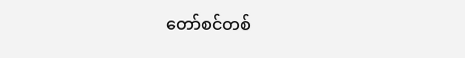တော်စင်တစ်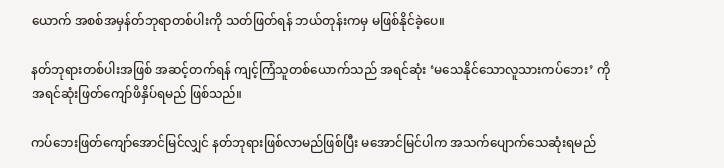ယောက် အစစ်အမှန်တ်ဘုရာတစ်ပါးကို သတ်ဖြတ်ရန် ဘယ်တုန်းကမှ မဖြစ်နိုင်ခဲ့ပေ။

နတ်ဘုရားတစ်ပါးအဖြစ် အဆင့်တက်ရန် ကျင့်ကြံသူတစ်ယောက်သည် အရင်ဆုံး ‘မသေနိုင်သောလူသားကပ်ဘေး’ ကို အရင်ဆုံးဖြတ်ကျော်ဖိနှိပ်ရမည် ဖြစ်သည်။

ကပ်ဘေးဖြတ်ကျော်အောင်မြင်လျှင် နတ်ဘုရားဖြစ်လာမည်ဖြစ်ပြီး မအောင်မြင်ပါက အသက်ပျောက်သေဆုံးရမည်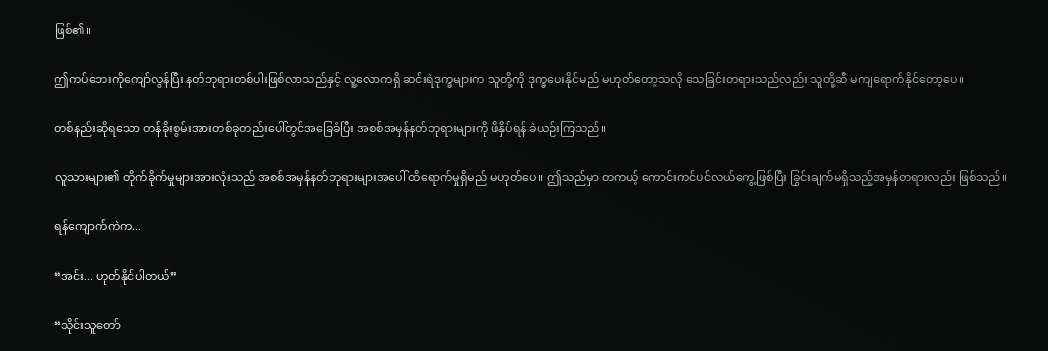ဖြစ်၏။

ဤကပ်ဘေးကိုကျော်လွန်ပြီး နတ်ဘုရားတစ်ပါးဖြစ်လာသည်နှင့် လူ့လောကရှိ ဆင်းရဲဒုက္ခများက သူတို့ကို ဒုက္ခပေးနိုင်မည် မဟုတ်တော့သလို သေခြင်းတရားသည်လည်း သူတို့ဆီ မကျရောက်နိုင်တော့ပေ။

တစ်နည်းဆိုရသော တန်ခိုးစွမ်းအားတစ်ခုတည်းပေါ်တွင်အခြေခံပြီး အစစ်အမှန်နတ်ဘုရားများကို ဖိနှိပ်ရန် ခဲယဉ်းကြသည်။

လူသားများ၏ တိုက်ခိုက်မှုများအားလုံးသည် အစစ်အမှန်နတ်ဘုရားများအပေါ် ထိရောက်မှုရှိမည် မဟုတ်ပေ။ ဤသည်မှာ တကယ့် ကောင်းကင်ပင်လယ်ကွေ့ဖြစ်ပြီး ခြွင်းချက်မရှိသည့်အမှန်တရားလည်း ဖြစ်သည်။

ရန်ကျောက်ကဲက...

“အင်း... ဟုတ်နိုင်ပါတယ်”

“သိုင်းသူတော်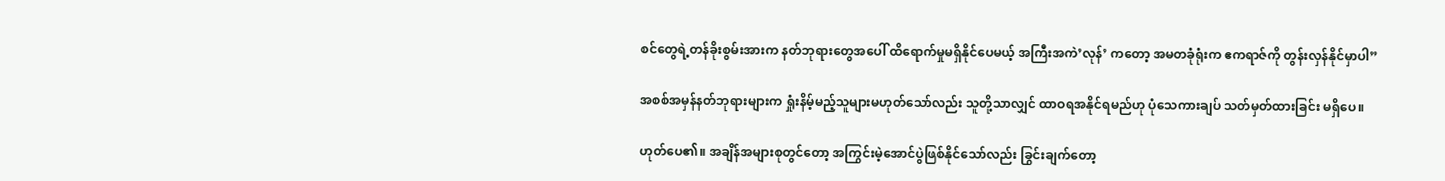စင်တွေရဲ့တန်ခိုးစွမ်းအားက နတ်ဘုရားတွေအပေါ် ထိရောက်မှုမရှိနိုင်ပေမယ့် အကြီးအကဲ’လုန်’ ကတော့ အမတခုံရုံးက ဧကရာဇ်ကို တွန်းလှန်နိုင်မှာပါ”

အစစ်အမှန်နတ်ဘုရားများက ရှုံးနိမ့်မည့်သူများမဟုတ်သော်လည်း သူတို့သာလျှင် ထာဝရအနိုင်ရမည်ဟု ပုံသေကားချပ် သတ်မှတ်ထားခြင်း မရှိပေ။

ဟုတ်ပေ၏။ အချိန်အများစုတွင်တော့ အကြွင်းမဲ့အောင်ပွဲဖြစ်နိုင်သော်လည်း ခြွင်းချက်တော့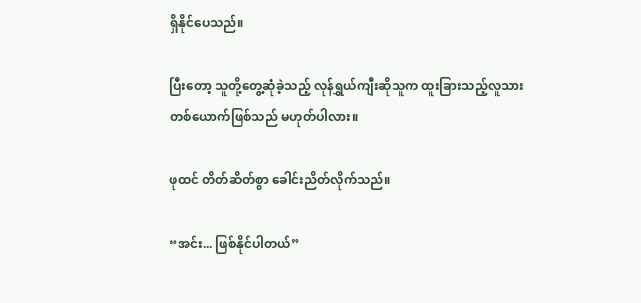ရှိနိုင်ပေသည်။

ပြီးတော့ သူတို့တွေ့ဆုံခဲ့သည့် လုန်ရွှယ်ကျီးဆိုသူက ထူးခြားသည့်လူသားတစ်ယောက်ဖြစ်သည် မဟုတ်ပါလား။

ဖုထင် တိတ်ဆိတ်စွာ ခေါင်းညိတ်လိုက်သည်။

“အင်း... ဖြစ်နိုင်ပါတယ်”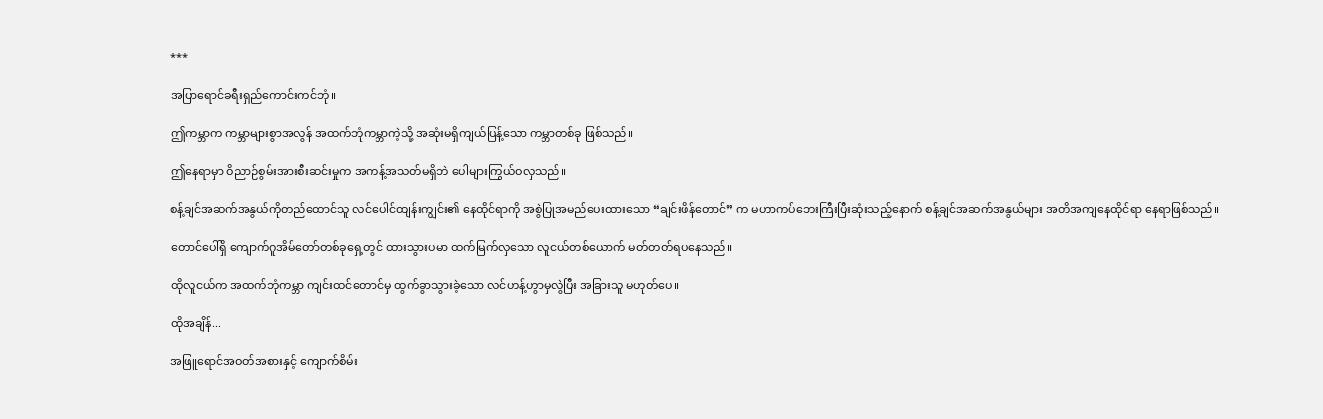***

အပြာရောင်ခရီးရှည်ကောင်းကင်ဘုံ။

ဤကမ္ဘာက ကမ္ဘာများစွာအလွန် အထက်ဘုံကမ္ဘာကဲ့သို့ အဆုံးမရှိကျယ်ပြန့်သော ကမ္ဘာတစ်ခု ဖြစ်သည်။

ဤနေရာမှာ ဝိညာဉ်စွမ်းအားစီးဆင်းမှုက အကန့်အသတ်မရှိဘဲ ပေါများကြွယ်ဝလှသည်။

စန့်ချင်အဆက်အနွယ်ကိုတည်ထောင်သူ လင်ပေါင်ထျန်းကျွင်း၏ နေထိုင်ရာကို အစွဲပြုအမည်ပေးထားသော “ချင်းဖိန်တောင်” က မဟာကပ်ဘေးကြီးပြီးဆုံးသည့်နောက် စန့်ချင်အဆက်အနွယ်များ အတိအကျနေထိုင်ရာ နေရာဖြစ်သည်။

တောင်ပေါ်ရှိ ကျောက်ဂူအိမ်တော်တစ်ခုရှေ့တွင် ထားသွားပမာ ထက်မြက်လှသော လူငယ်တစ်ယောက် မတ်တတ်ရပနေသည်။

ထိုလူငယ်က အထက်ဘုံကမ္ဘာ ကျင်းထင်တောင်မှ ထွက်ခွာသွားခဲ့သော လင်ဟန့်ဟွာမှလွဲပြီး အခြားသူ မဟုတ်ပေ။

ထိုအချိန်...

အဖြူရောင်အဝတ်အစားနှင့် ကျောက်စိမ်း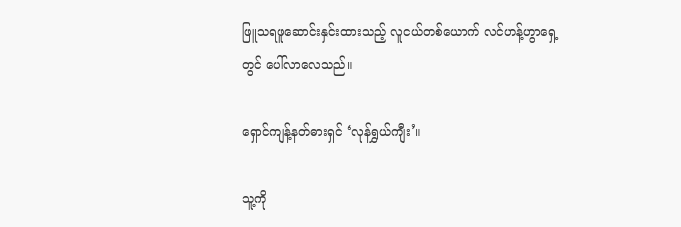ဖြူသရဖူဆောင်းနှင်းထားသည့် လူငယ်တစ်ယောက် လင်ဟန့်ဟွာရှေ့တွင် ပေါ်လာလေသည်။

ရှောင်ကျန့်နတ်ဓားရှင် ‘လုန်ရွှယ်ကျီး’။

သူ့ကို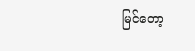မြင်တော့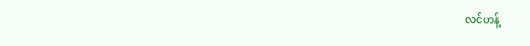လင်ဟန့်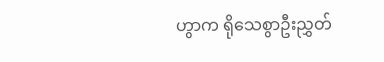ဟွာက ရိုသေစွာဦးညွှတ်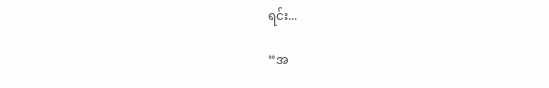ရင်း...

“အ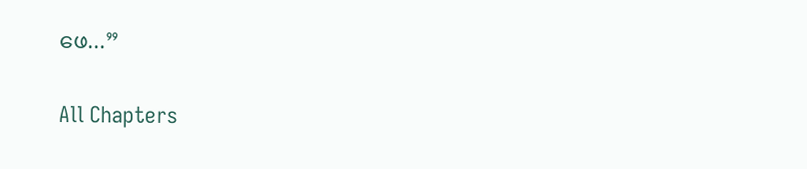ဖေ...”

All Chapters